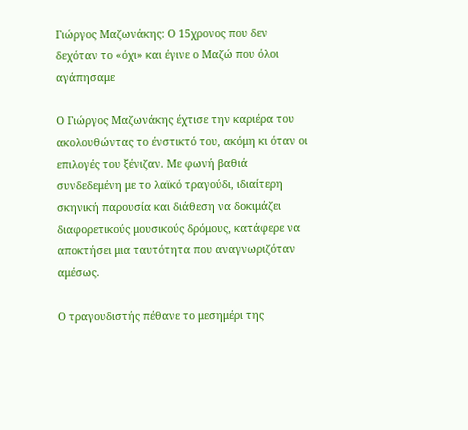Γιώργος Μαζωνάκης: Ο 15χρονος που δεν δεχόταν το «όχι» και έγινε ο Μαζώ που όλοι αγάπησαμε

Ο Γιώργος Μαζωνάκης έχτισε την καριέρα του ακολουθώντας το ένστικτό του, ακόμη κι όταν οι επιλογές του ξένιζαν. Με φωνή βαθιά συνδεδεμένη με το λαϊκό τραγούδι, ιδιαίτερη σκηνική παρουσία και διάθεση να δοκιμάζει διαφορετικούς μουσικούς δρόμους, κατάφερε να αποκτήσει μια ταυτότητα που αναγνωριζόταν αμέσως.

Ο τραγουδιστής πέθανε το μεσημέρι της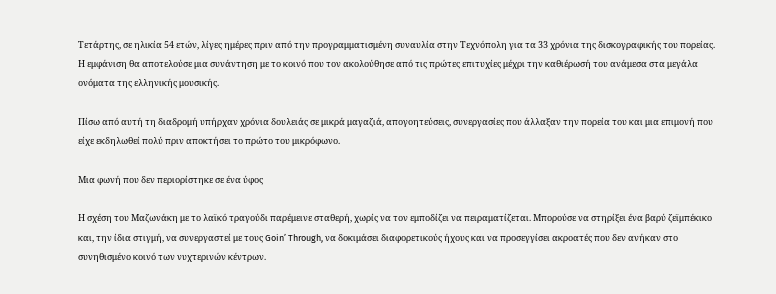Τετάρτης, σε ηλικία 54 ετών, λίγες ημέρες πριν από την προγραμματισμένη συναυλία στην Τεχνόπολη για τα 33 χρόνια της δισκογραφικής του πορείας. Η εμφάνιση θα αποτελούσε μια συνάντηση με το κοινό που τον ακολούθησε από τις πρώτες επιτυχίες μέχρι την καθιέρωσή του ανάμεσα στα μεγάλα ονόματα της ελληνικής μουσικής.

Πίσω από αυτή τη διαδρομή υπήρχαν χρόνια δουλειάς σε μικρά μαγαζιά, απογοητεύσεις, συνεργασίες που άλλαξαν την πορεία του και μια επιμονή που είχε εκδηλωθεί πολύ πριν αποκτήσει το πρώτο του μικρόφωνο.

Μια φωνή που δεν περιορίστηκε σε ένα ύφος

Η σχέση του Μαζωνάκη με το λαϊκό τραγούδι παρέμεινε σταθερή, χωρίς να τον εμποδίζει να πειραματίζεται. Μπορούσε να στηρίξει ένα βαρύ ζεϊμπέκικο και, την ίδια στιγμή, να συνεργαστεί με τους Goin’ Through, να δοκιμάσει διαφορετικούς ήχους και να προσεγγίσει ακροατές που δεν ανήκαν στο συνηθισμένο κοινό των νυχτερινών κέντρων.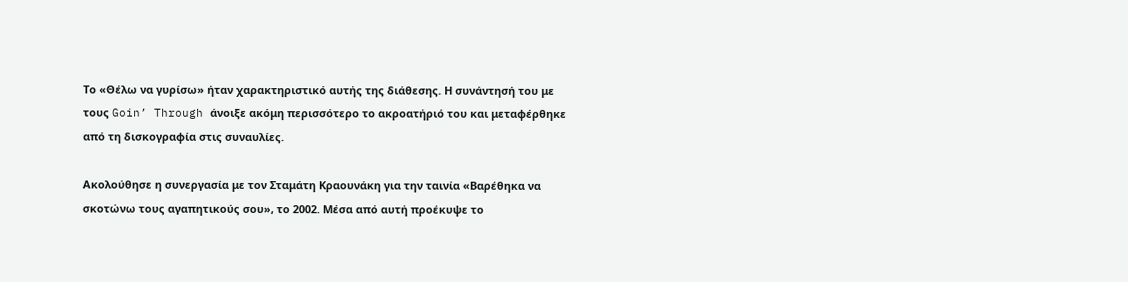Το «Θέλω να γυρίσω» ήταν χαρακτηριστικό αυτής της διάθεσης. Η συνάντησή του με τους Goin’ Through άνοιξε ακόμη περισσότερο το ακροατήριό του και μεταφέρθηκε από τη δισκογραφία στις συναυλίες.

Ακολούθησε η συνεργασία με τον Σταμάτη Κραουνάκη για την ταινία «Βαρέθηκα να σκοτώνω τους αγαπητικούς σου», το 2002. Μέσα από αυτή προέκυψε το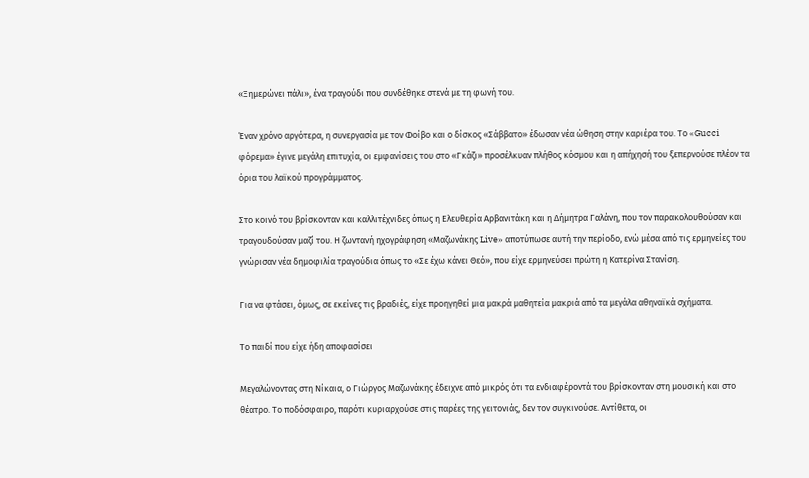«Ξημερώνει πάλι», ένα τραγούδι που συνδέθηκε στενά με τη φωνή του.

Έναν χρόνο αργότερα, η συνεργασία με τον Φοίβο και ο δίσκος «Σάββατο» έδωσαν νέα ώθηση στην καριέρα του. Το «Gucci φόρεμα» έγινε μεγάλη επιτυχία, οι εμφανίσεις του στο «Γκάζι» προσέλκυαν πλήθος κόσμου και η απήχησή του ξεπερνούσε πλέον τα όρια του λαϊκού προγράμματος.

Στο κοινό του βρίσκονταν και καλλιτέχνιδες όπως η Ελευθερία Αρβανιτάκη και η Δήμητρα Γαλάνη, που τον παρακολουθούσαν και τραγουδούσαν μαζί του. Η ζωντανή ηχογράφηση «Μαζωνάκης Live» αποτύπωσε αυτή την περίοδο, ενώ μέσα από τις ερμηνείες του γνώρισαν νέα δημοφιλία τραγούδια όπως το «Σε έχω κάνει Θεό», που είχε ερμηνεύσει πρώτη η Κατερίνα Στανίση.

Για να φτάσει, όμως, σε εκείνες τις βραδιές, είχε προηγηθεί μια μακρά μαθητεία μακριά από τα μεγάλα αθηναϊκά σχήματα.

Το παιδί που είχε ήδη αποφασίσει

Μεγαλώνοντας στη Νίκαια, ο Γιώργος Μαζωνάκης έδειχνε από μικρός ότι τα ενδιαφέροντά του βρίσκονταν στη μουσική και στο θέατρο. Το ποδόσφαιρο, παρότι κυριαρχούσε στις παρέες της γειτονιάς, δεν τον συγκινούσε. Αντίθετα, οι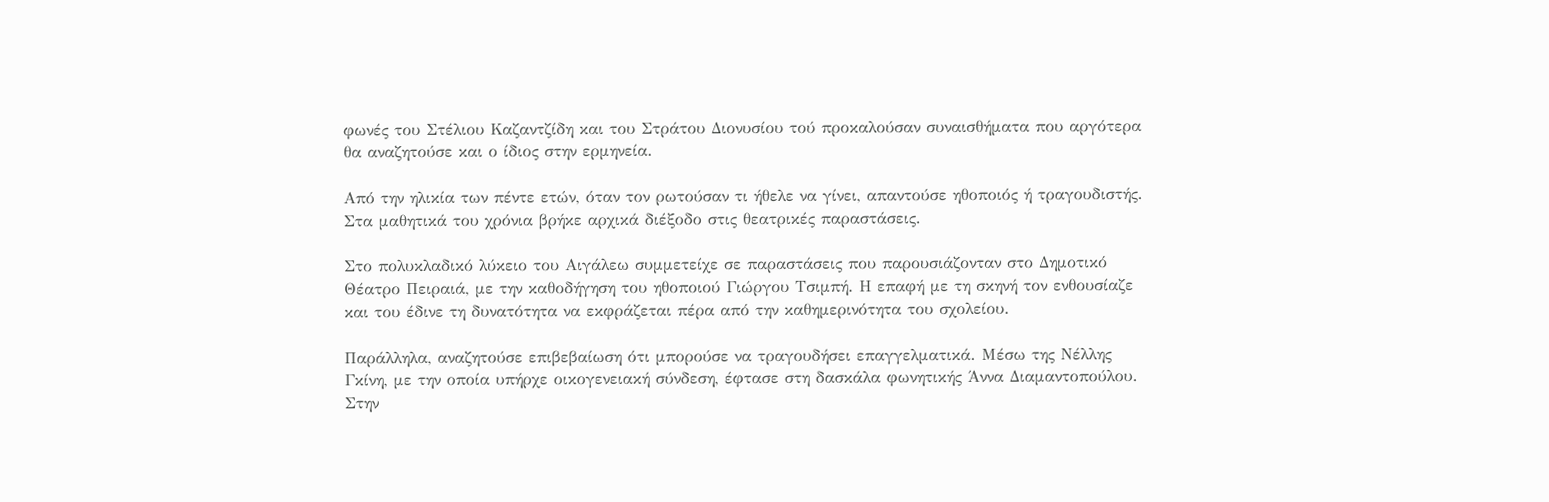φωνές του Στέλιου Καζαντζίδη και του Στράτου Διονυσίου τού προκαλούσαν συναισθήματα που αργότερα θα αναζητούσε και ο ίδιος στην ερμηνεία.

Από την ηλικία των πέντε ετών, όταν τον ρωτούσαν τι ήθελε να γίνει, απαντούσε ηθοποιός ή τραγουδιστής. Στα μαθητικά του χρόνια βρήκε αρχικά διέξοδο στις θεατρικές παραστάσεις.

Στο πολυκλαδικό λύκειο του Αιγάλεω συμμετείχε σε παραστάσεις που παρουσιάζονταν στο Δημοτικό Θέατρο Πειραιά, με την καθοδήγηση του ηθοποιού Γιώργου Τσιμπή. Η επαφή με τη σκηνή τον ενθουσίαζε και του έδινε τη δυνατότητα να εκφράζεται πέρα από την καθημερινότητα του σχολείου.

Παράλληλα, αναζητούσε επιβεβαίωση ότι μπορούσε να τραγουδήσει επαγγελματικά. Μέσω της Νέλλης Γκίνη, με την οποία υπήρχε οικογενειακή σύνδεση, έφτασε στη δασκάλα φωνητικής Άννα Διαμαντοπούλου. Στην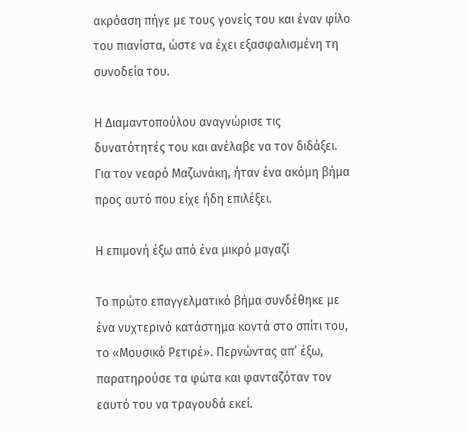ακρόαση πήγε με τους γονείς του και έναν φίλο του πιανίστα, ώστε να έχει εξασφαλισμένη τη συνοδεία του.

Η Διαμαντοπούλου αναγνώρισε τις δυνατότητές του και ανέλαβε να τον διδάξει. Για τον νεαρό Μαζωνάκη, ήταν ένα ακόμη βήμα προς αυτό που είχε ήδη επιλέξει.

Η επιμονή έξω από ένα μικρό μαγαζί

Το πρώτο επαγγελματικό βήμα συνδέθηκε με ένα νυχτερινό κατάστημα κοντά στο σπίτι του, το «Μουσικό Ρετιρέ». Περνώντας απ’ έξω, παρατηρούσε τα φώτα και φανταζόταν τον εαυτό του να τραγουδά εκεί.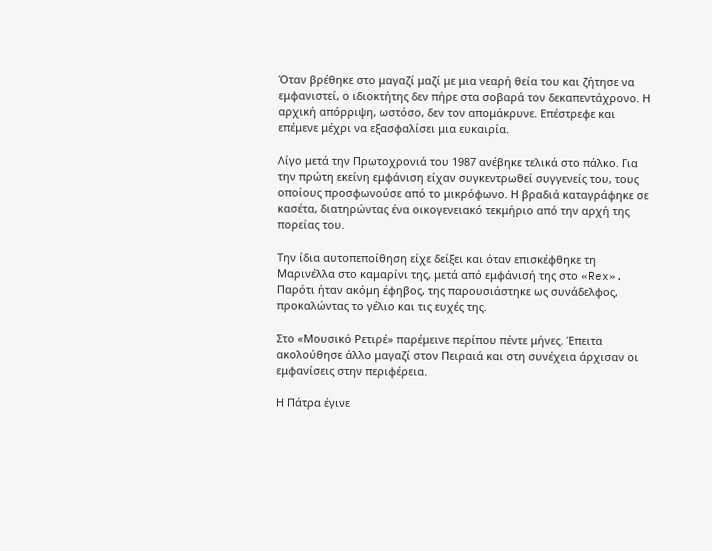Όταν βρέθηκε στο μαγαζί μαζί με μια νεαρή θεία του και ζήτησε να εμφανιστεί, ο ιδιοκτήτης δεν πήρε στα σοβαρά τον δεκαπεντάχρονο. Η αρχική απόρριψη, ωστόσο, δεν τον απομάκρυνε. Επέστρεφε και επέμενε μέχρι να εξασφαλίσει μια ευκαιρία.

Λίγο μετά την Πρωτοχρονιά του 1987 ανέβηκε τελικά στο πάλκο. Για την πρώτη εκείνη εμφάνιση είχαν συγκεντρωθεί συγγενείς του, τους οποίους προσφωνούσε από το μικρόφωνο. Η βραδιά καταγράφηκε σε κασέτα, διατηρώντας ένα οικογενειακό τεκμήριο από την αρχή της πορείας του.

Την ίδια αυτοπεποίθηση είχε δείξει και όταν επισκέφθηκε τη Μαρινέλλα στο καμαρίνι της, μετά από εμφάνισή της στο «Rex». Παρότι ήταν ακόμη έφηβος, της παρουσιάστηκε ως συνάδελφος, προκαλώντας το γέλιο και τις ευχές της.

Στο «Μουσικό Ρετιρέ» παρέμεινε περίπου πέντε μήνες. Έπειτα ακολούθησε άλλο μαγαζί στον Πειραιά και στη συνέχεια άρχισαν οι εμφανίσεις στην περιφέρεια.

Η Πάτρα έγινε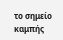το σημείο καμπής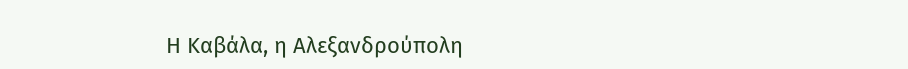Η Καβάλα, η Αλεξανδρούπολη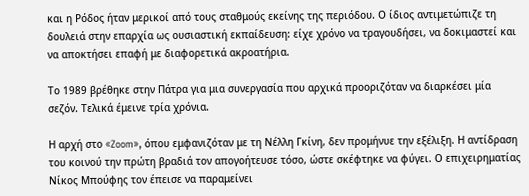και η Ρόδος ήταν μερικοί από τους σταθμούς εκείνης της περιόδου. Ο ίδιος αντιμετώπιζε τη δουλειά στην επαρχία ως ουσιαστική εκπαίδευση: είχε χρόνο να τραγουδήσει, να δοκιμαστεί και να αποκτήσει επαφή με διαφορετικά ακροατήρια.

Το 1989 βρέθηκε στην Πάτρα για μια συνεργασία που αρχικά προοριζόταν να διαρκέσει μία σεζόν. Τελικά έμεινε τρία χρόνια.

Η αρχή στο «Zoom», όπου εμφανιζόταν με τη Νέλλη Γκίνη, δεν προμήνυε την εξέλιξη. Η αντίδραση του κοινού την πρώτη βραδιά τον απογοήτευσε τόσο, ώστε σκέφτηκε να φύγει. Ο επιχειρηματίας Νίκος Μπούφης τον έπεισε να παραμείνει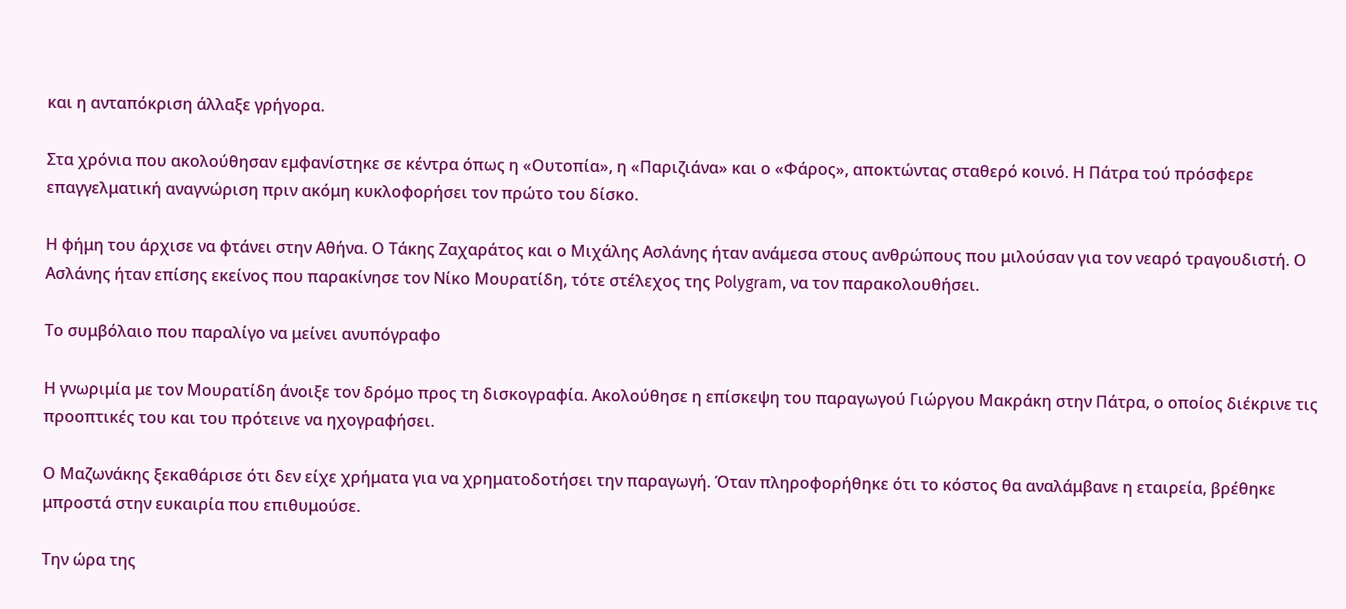και η ανταπόκριση άλλαξε γρήγορα.

Στα χρόνια που ακολούθησαν εμφανίστηκε σε κέντρα όπως η «Ουτοπία», η «Παριζιάνα» και ο «Φάρος», αποκτώντας σταθερό κοινό. Η Πάτρα τού πρόσφερε επαγγελματική αναγνώριση πριν ακόμη κυκλοφορήσει τον πρώτο του δίσκο.

Η φήμη του άρχισε να φτάνει στην Αθήνα. Ο Τάκης Ζαχαράτος και ο Μιχάλης Ασλάνης ήταν ανάμεσα στους ανθρώπους που μιλούσαν για τον νεαρό τραγουδιστή. Ο Ασλάνης ήταν επίσης εκείνος που παρακίνησε τον Νίκο Μουρατίδη, τότε στέλεχος της Polygram, να τον παρακολουθήσει.

Το συμβόλαιο που παραλίγο να μείνει ανυπόγραφο

Η γνωριμία με τον Μουρατίδη άνοιξε τον δρόμο προς τη δισκογραφία. Ακολούθησε η επίσκεψη του παραγωγού Γιώργου Μακράκη στην Πάτρα, ο οποίος διέκρινε τις προοπτικές του και του πρότεινε να ηχογραφήσει.

Ο Μαζωνάκης ξεκαθάρισε ότι δεν είχε χρήματα για να χρηματοδοτήσει την παραγωγή. Όταν πληροφορήθηκε ότι το κόστος θα αναλάμβανε η εταιρεία, βρέθηκε μπροστά στην ευκαιρία που επιθυμούσε.

Την ώρα της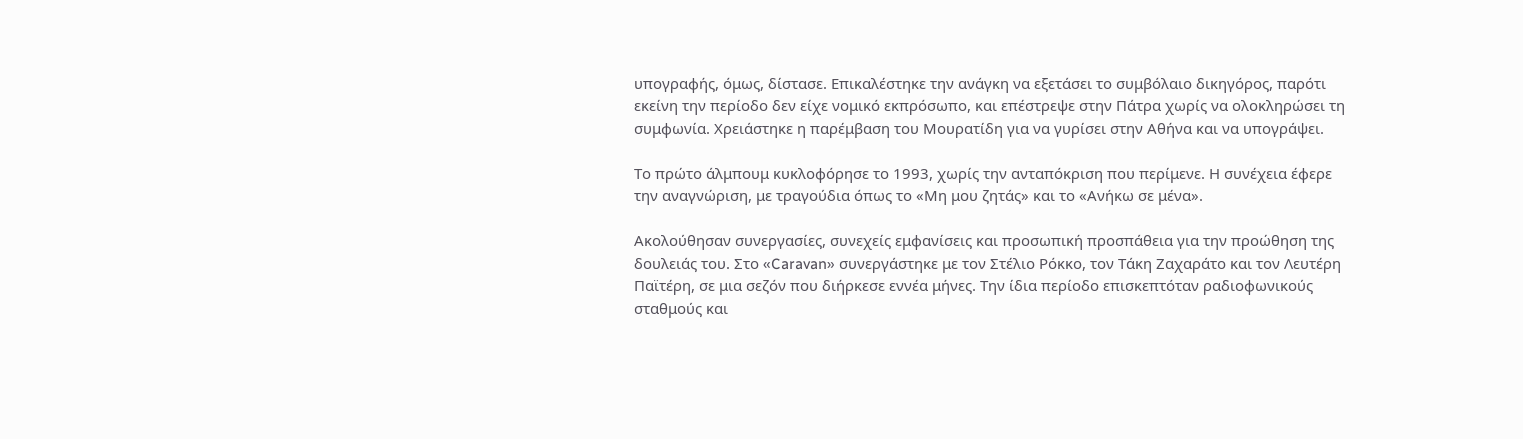υπογραφής, όμως, δίστασε. Επικαλέστηκε την ανάγκη να εξετάσει το συμβόλαιο δικηγόρος, παρότι εκείνη την περίοδο δεν είχε νομικό εκπρόσωπο, και επέστρεψε στην Πάτρα χωρίς να ολοκληρώσει τη συμφωνία. Χρειάστηκε η παρέμβαση του Μουρατίδη για να γυρίσει στην Αθήνα και να υπογράψει.

Το πρώτο άλμπουμ κυκλοφόρησε το 1993, χωρίς την ανταπόκριση που περίμενε. Η συνέχεια έφερε την αναγνώριση, με τραγούδια όπως το «Μη μου ζητάς» και το «Ανήκω σε μένα».

Ακολούθησαν συνεργασίες, συνεχείς εμφανίσεις και προσωπική προσπάθεια για την προώθηση της δουλειάς του. Στο «Caravan» συνεργάστηκε με τον Στέλιο Ρόκκο, τον Τάκη Ζαχαράτο και τον Λευτέρη Παϊτέρη, σε μια σεζόν που διήρκεσε εννέα μήνες. Την ίδια περίοδο επισκεπτόταν ραδιοφωνικούς σταθμούς και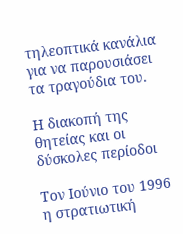τηλεοπτικά κανάλια για να παρουσιάσει τα τραγούδια του.

Η διακοπή της θητείας και οι δύσκολες περίοδοι

Τον Ιούνιο του 1996 η στρατιωτική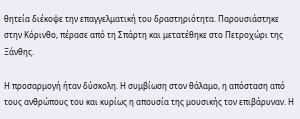θητεία διέκοψε την επαγγελματική του δραστηριότητα. Παρουσιάστηκε στην Κόρινθο, πέρασε από τη Σπάρτη και μετατέθηκε στο Πετροχώρι της Ξάνθης.

Η προσαρμογή ήταν δύσκολη. Η συμβίωση στον θάλαμο, η απόσταση από τους ανθρώπους του και κυρίως η απουσία της μουσικής τον επιβάρυναν. Η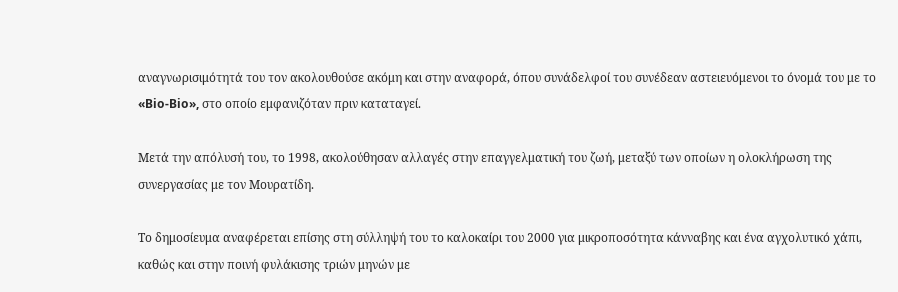αναγνωρισιμότητά του τον ακολουθούσε ακόμη και στην αναφορά, όπου συνάδελφοί του συνέδεαν αστειευόμενοι το όνομά του με το «Bio-Bio», στο οποίο εμφανιζόταν πριν καταταγεί.

Μετά την απόλυσή του, το 1998, ακολούθησαν αλλαγές στην επαγγελματική του ζωή, μεταξύ των οποίων η ολοκλήρωση της συνεργασίας με τον Μουρατίδη.

Το δημοσίευμα αναφέρεται επίσης στη σύλληψή του το καλοκαίρι του 2000 για μικροποσότητα κάνναβης και ένα αγχολυτικό χάπι, καθώς και στην ποινή φυλάκισης τριών μηνών με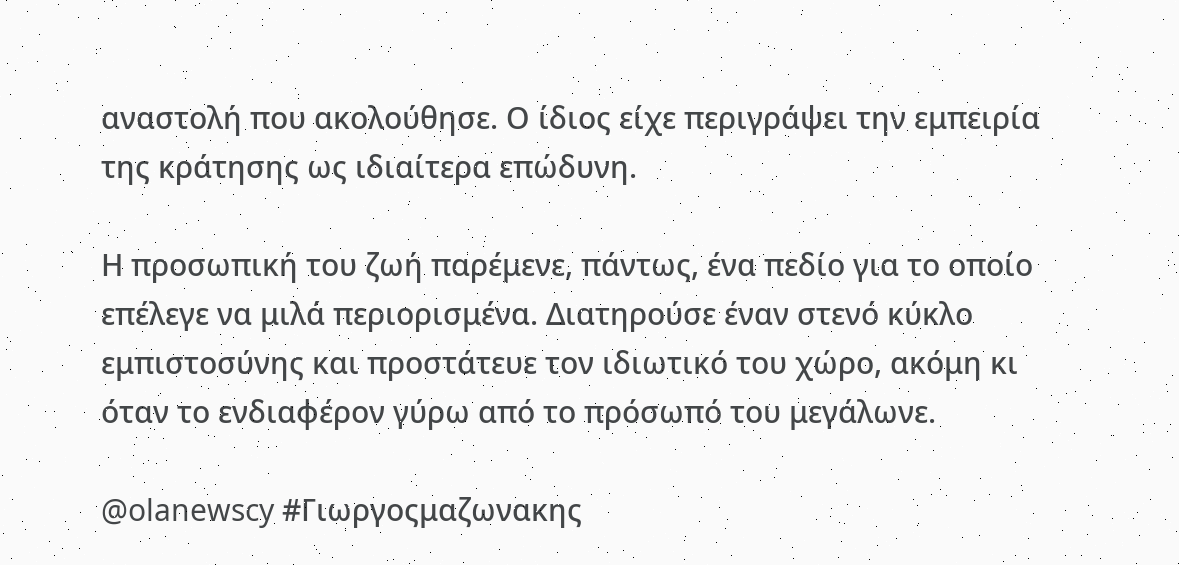αναστολή που ακολούθησε. Ο ίδιος είχε περιγράψει την εμπειρία της κράτησης ως ιδιαίτερα επώδυνη.

Η προσωπική του ζωή παρέμενε, πάντως, ένα πεδίο για το οποίο επέλεγε να μιλά περιορισμένα. Διατηρούσε έναν στενό κύκλο εμπιστοσύνης και προστάτευε τον ιδιωτικό του χώρο, ακόμη κι όταν το ενδιαφέρον γύρω από το πρόσωπό του μεγάλωνε.

@olanewscy #Γιωργοςμαζωνακης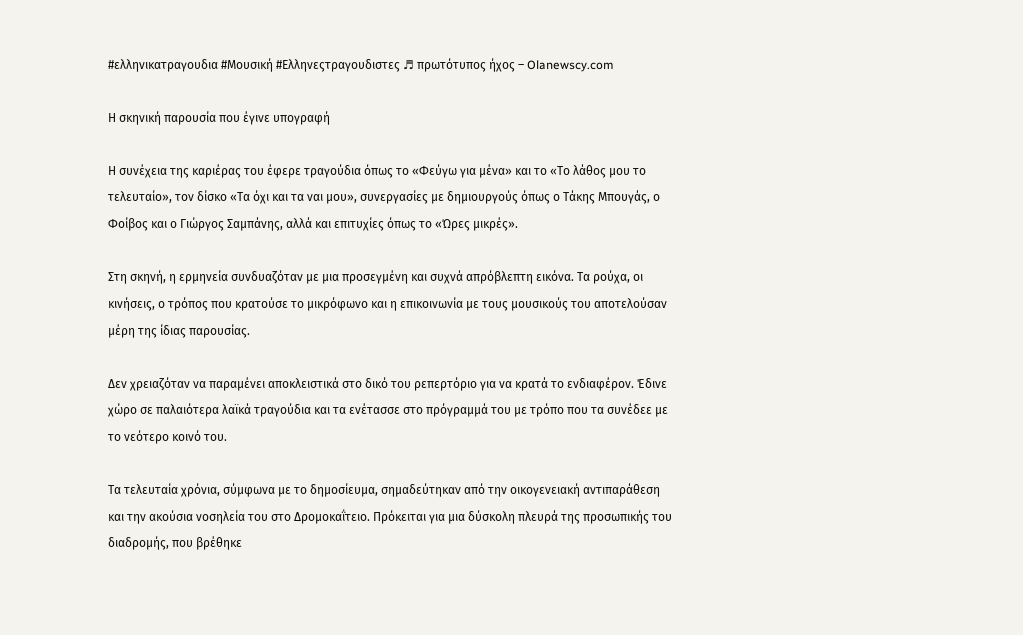#ελληνικατραγουδια #Μουσική #Ελληνεςτραγουδιστες ♬ πρωτότυπος ήχος – Olanewscy.com

Η σκηνική παρουσία που έγινε υπογραφή

Η συνέχεια της καριέρας του έφερε τραγούδια όπως το «Φεύγω για μένα» και το «Το λάθος μου το τελευταίο», τον δίσκο «Τα όχι και τα ναι μου», συνεργασίες με δημιουργούς όπως ο Τάκης Μπουγάς, ο Φοίβος και ο Γιώργος Σαμπάνης, αλλά και επιτυχίες όπως το «Ώρες μικρές».

Στη σκηνή, η ερμηνεία συνδυαζόταν με μια προσεγμένη και συχνά απρόβλεπτη εικόνα. Τα ρούχα, οι κινήσεις, ο τρόπος που κρατούσε το μικρόφωνο και η επικοινωνία με τους μουσικούς του αποτελούσαν μέρη της ίδιας παρουσίας.

Δεν χρειαζόταν να παραμένει αποκλειστικά στο δικό του ρεπερτόριο για να κρατά το ενδιαφέρον. Έδινε χώρο σε παλαιότερα λαϊκά τραγούδια και τα ενέτασσε στο πρόγραμμά του με τρόπο που τα συνέδεε με το νεότερο κοινό του.

Τα τελευταία χρόνια, σύμφωνα με το δημοσίευμα, σημαδεύτηκαν από την οικογενειακή αντιπαράθεση και την ακούσια νοσηλεία του στο Δρομοκαΐτειο. Πρόκειται για μια δύσκολη πλευρά της προσωπικής του διαδρομής, που βρέθηκε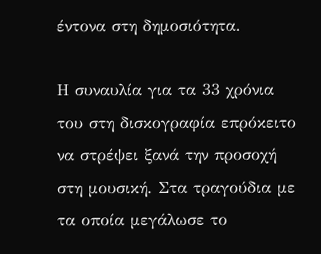έντονα στη δημοσιότητα.

Η συναυλία για τα 33 χρόνια του στη δισκογραφία επρόκειτο να στρέψει ξανά την προσοχή στη μουσική. Στα τραγούδια με τα οποία μεγάλωσε το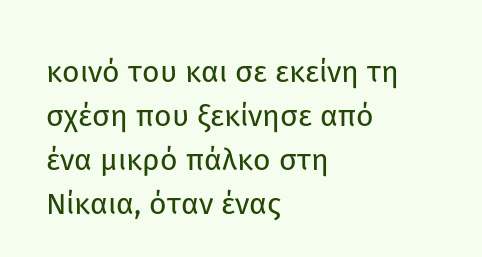κοινό του και σε εκείνη τη σχέση που ξεκίνησε από ένα μικρό πάλκο στη Νίκαια, όταν ένας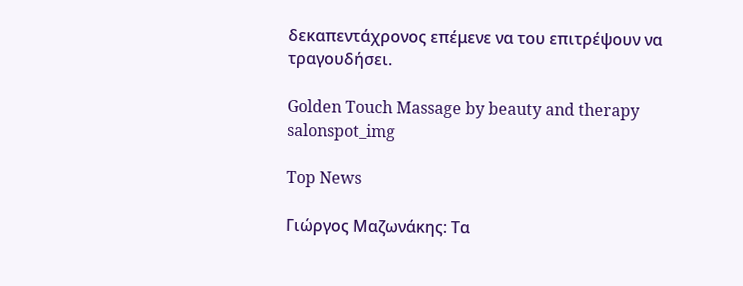δεκαπεντάχρονος επέμενε να του επιτρέψουν να τραγουδήσει.

Golden Touch Massage by beauty and therapy salonspot_img

Top News

Γιώργος Μαζωνάκης: Τα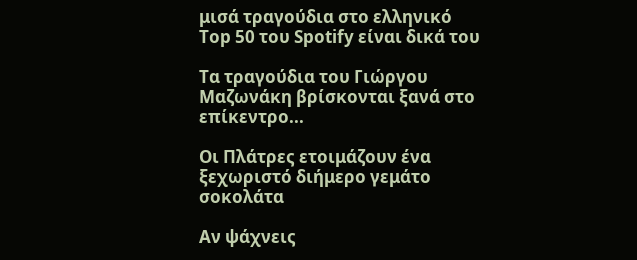μισά τραγούδια στο ελληνικό Top 50 του Spotify είναι δικά του

Τα τραγούδια του Γιώργου Μαζωνάκη βρίσκονται ξανά στο επίκεντρο...

Οι Πλάτρες ετοιμάζουν ένα ξεχωριστό διήμερο γεμάτο σοκολάτα

Αν ψάχνεις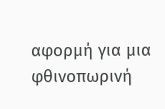αφορμή για μια φθινοπωρινή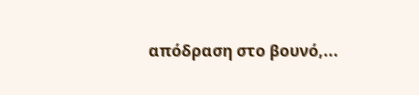απόδραση στο βουνό,...